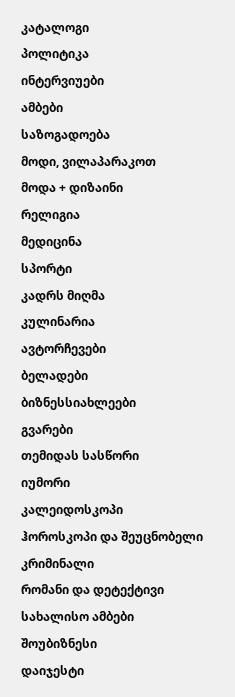კატალოგი
პოლიტიკა
ინტერვიუები
ამბები
საზოგადოება
მოდი, ვილაპარაკოთ
მოდა + დიზაინი
რელიგია
მედიცინა
სპორტი
კადრს მიღმა
კულინარია
ავტორჩევები
ბელადები
ბიზნესსიახლეები
გვარები
თემიდას სასწორი
იუმორი
კალეიდოსკოპი
ჰოროსკოპი და შეუცნობელი
კრიმინალი
რომანი და დეტექტივი
სახალისო ამბები
შოუბიზნესი
დაიჯესტი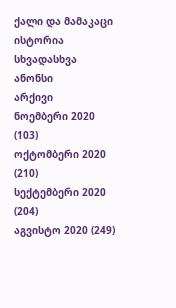ქალი და მამაკაცი
ისტორია
სხვადასხვა
ანონსი
არქივი
ნოემბერი 2020 (103)
ოქტომბერი 2020 (210)
სექტემბერი 2020 (204)
აგვისტო 2020 (249)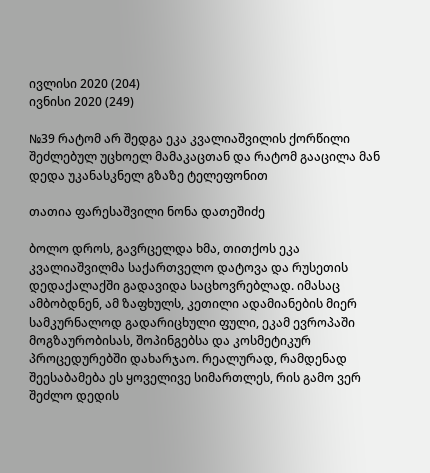ივლისი 2020 (204)
ივნისი 2020 (249)

№39 რატომ არ შედგა ეკა კვალიაშვილის ქორწილი შეძლებულ უცხოელ მამაკაცთან და რატომ გააცილა მან დედა უკანასკნელ გზაზე ტელეფონით

თათია ფარესაშვილი ნონა დათეშიძე

ბოლო დროს, გავრცელდა ხმა, თითქოს ეკა კვალიაშვილმა საქართველო დატოვა და რუსეთის დედაქალაქში გადავიდა საცხოვრებლად. იმასაც ამბობდნენ, ამ ზაფხულს, კეთილი ადამიანების მიერ სამკურნალოდ გადარიცხული ფული, ეკამ ევროპაში მოგზაურობისას, შოპინგებსა და კოსმეტიკურ პროცედურებში დახარჯაო. რეალურად, რამდენად შეესაბამება ეს ყოველივე სიმართლეს, რის გამო ვერ შეძლო დედის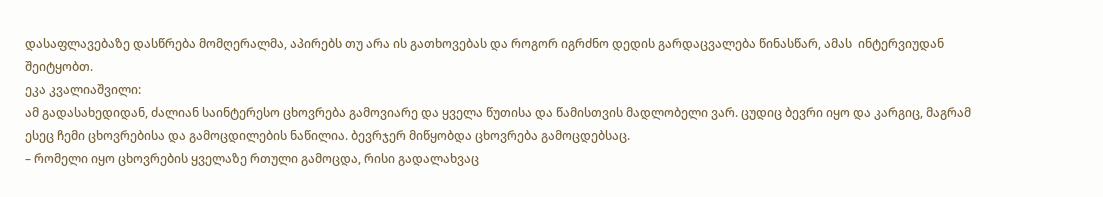დასაფლავებაზე დასწრება მომღერალმა, აპირებს თუ არა ის გათხოვებას და როგორ იგრძნო დედის გარდაცვალება წინასწარ, ამას  ინტერვიუდან შეიტყობთ.
ეკა კვალიაშვილი:
ამ გადასახედიდან, ძალიან საინტერესო ცხოვრება გამოვიარე და ყველა წუთისა და წამისთვის მადლობელი ვარ. ცუდიც ბევრი იყო და კარგიც, მაგრამ ესეც ჩემი ცხოვრებისა და გამოცდილების ნაწილია. ბევრჯერ მიწყობდა ცხოვრება გამოცდებსაც.
– რომელი იყო ცხოვრების ყველაზე რთული გამოცდა, რისი გადალახვაც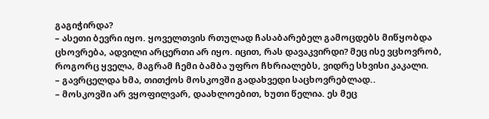გაგიჭირდა?
– ასეთი ბევრი იყო. ყოველთვის რთულად ჩასაბარებელ გამოცდებს მიწყობდა ცხოვრება, ადვილი არცერთი არ იყო. იცით, რას დავაკვირდი? მეც ისე ვცხოვრობ, როგორც ყველა, მაგრამ ჩემი ბამბა უფრო ჩხრიალებს, ვიდრე სხვისი კაკალი.
– გავრცელდა ხმა, თითქოს მოსკოვში გადახვედი საცხოვრებლად..
– მოსკოვში არ ვყოფილვარ, დაახლოებით, ხუთი წელია. ეს მეც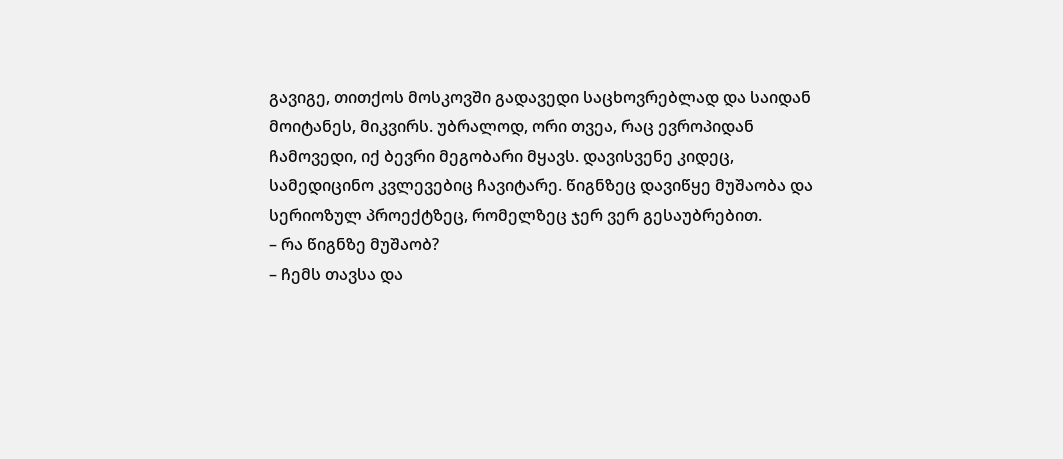გავიგე, თითქოს მოსკოვში გადავედი საცხოვრებლად და საიდან მოიტანეს, მიკვირს. უბრალოდ, ორი თვეა, რაც ევროპიდან ჩამოვედი, იქ ბევრი მეგობარი მყავს. დავისვენე კიდეც, სამედიცინო კვლევებიც ჩავიტარე. წიგნზეც დავიწყე მუშაობა და სერიოზულ პროექტზეც, რომელზეც ჯერ ვერ გესაუბრებით.
– რა წიგნზე მუშაობ?
– ჩემს თავსა და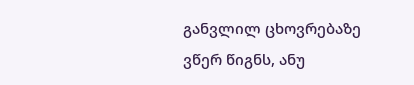განვლილ ცხოვრებაზე ვწერ წიგნს, ანუ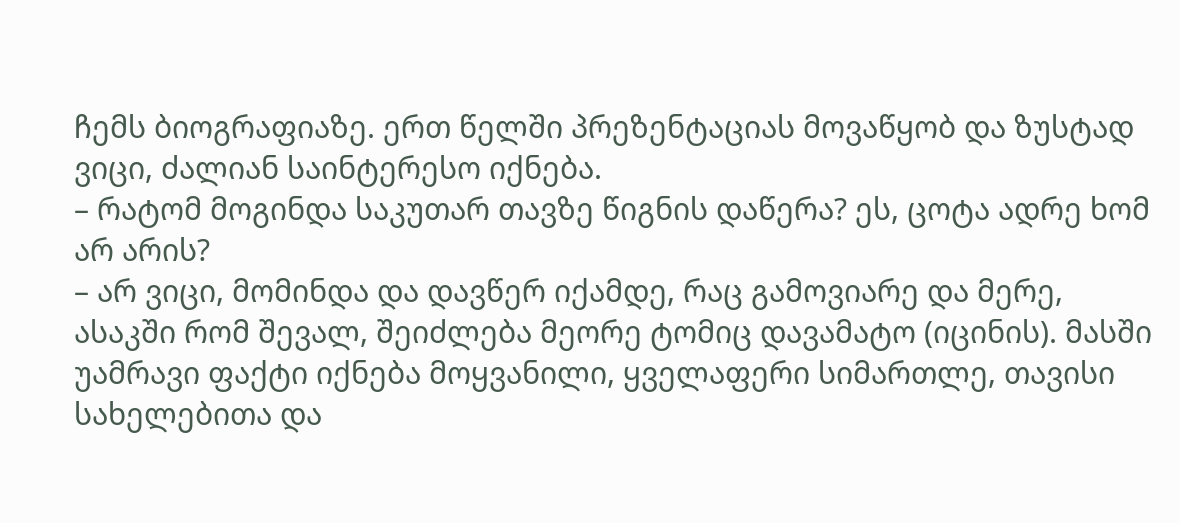ჩემს ბიოგრაფიაზე. ერთ წელში პრეზენტაციას მოვაწყობ და ზუსტად ვიცი, ძალიან საინტერესო იქნება.
– რატომ მოგინდა საკუთარ თავზე წიგნის დაწერა? ეს, ცოტა ადრე ხომ არ არის?
– არ ვიცი, მომინდა და დავწერ იქამდე, რაც გამოვიარე და მერე, ასაკში რომ შევალ, შეიძლება მეორე ტომიც დავამატო (იცინის). მასში უამრავი ფაქტი იქნება მოყვანილი, ყველაფერი სიმართლე, თავისი სახელებითა და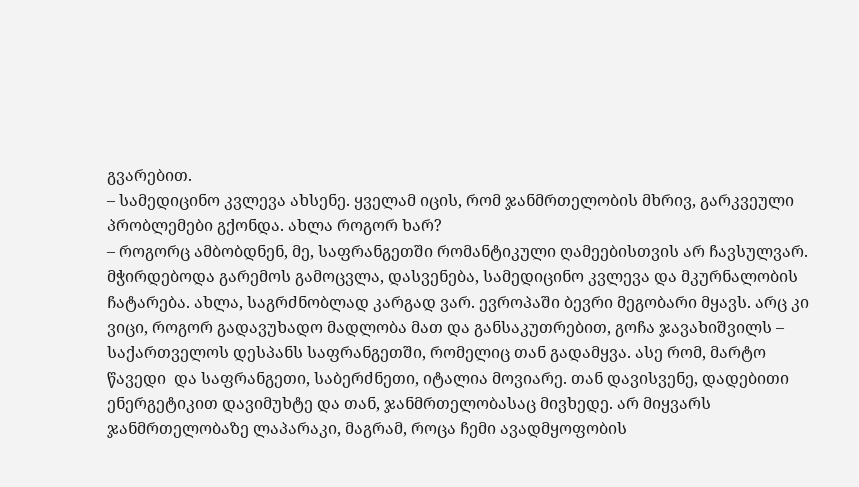გვარებით.
– სამედიცინო კვლევა ახსენე. ყველამ იცის, რომ ჯანმრთელობის მხრივ, გარკვეული პრობლემები გქონდა. ახლა როგორ ხარ?
– როგორც ამბობდნენ, მე, საფრანგეთში რომანტიკული ღამეებისთვის არ ჩავსულვარ.  მჭირდებოდა გარემოს გამოცვლა, დასვენება, სამედიცინო კვლევა და მკურნალობის ჩატარება. ახლა, საგრძნობლად კარგად ვარ. ევროპაში ბევრი მეგობარი მყავს. არც კი ვიცი, როგორ გადავუხადო მადლობა მათ და განსაკუთრებით, გოჩა ჯავახიშვილს – საქართველოს დესპანს საფრანგეთში, რომელიც თან გადამყვა. ასე რომ, მარტო წავედი  და საფრანგეთი, საბერძნეთი, იტალია მოვიარე. თან დავისვენე, დადებითი ენერგეტიკით დავიმუხტე და თან, ჯანმრთელობასაც მივხედე. არ მიყვარს ჯანმრთელობაზე ლაპარაკი, მაგრამ, როცა ჩემი ავადმყოფობის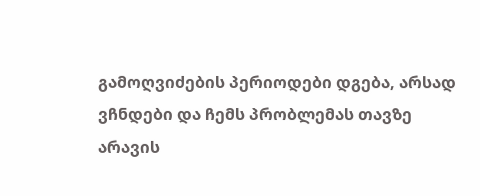გამოღვიძების პერიოდები დგება, არსად ვჩნდები და ჩემს პრობლემას თავზე არავის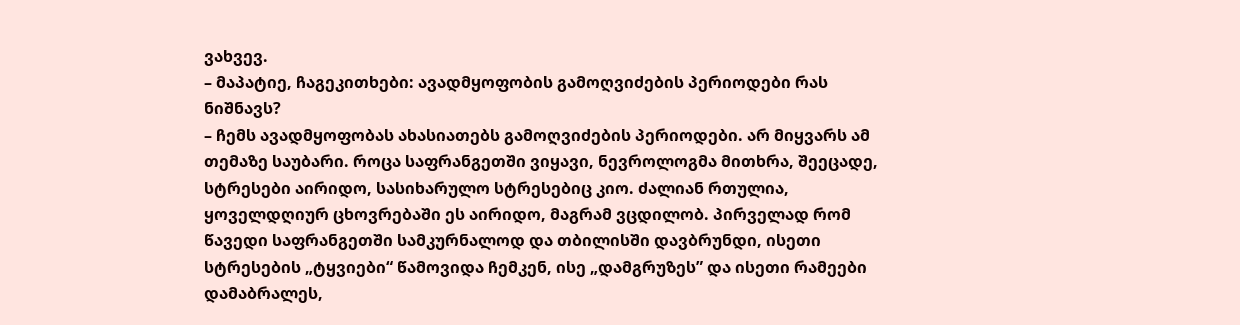ვახვევ.
– მაპატიე, ჩაგეკითხები: ავადმყოფობის გამოღვიძების პერიოდები რას ნიშნავს?
– ჩემს ავადმყოფობას ახასიათებს გამოღვიძების პერიოდები. არ მიყვარს ამ თემაზე საუბარი. როცა საფრანგეთში ვიყავი, ნევროლოგმა მითხრა, შეეცადე, სტრესები აირიდო, სასიხარულო სტრესებიც კიო. ძალიან რთულია, ყოველდღიურ ცხოვრებაში ეს აირიდო, მაგრამ ვცდილობ. პირველად რომ წავედი საფრანგეთში სამკურნალოდ და თბილისში დავბრუნდი, ისეთი სტრესების „ტყვიები“ წამოვიდა ჩემკენ, ისე „დამგრუზეს” და ისეთი რამეები დამაბრალეს,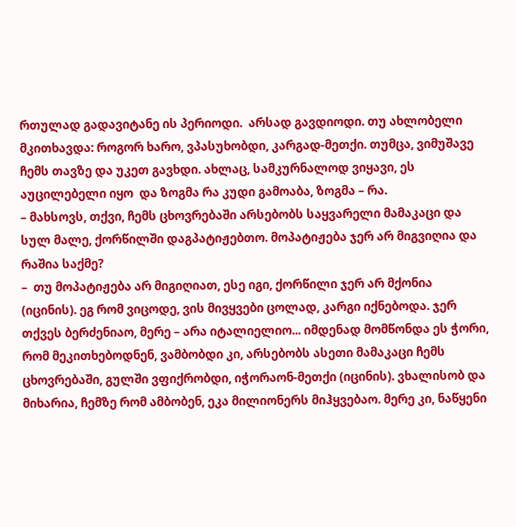რთულად გადავიტანე ის პერიოდი.  არსად გავდიოდი. თუ ახლობელი მკითხავდა: როგორ ხარო, ვპასუხობდი, კარგად-მეთქი. თუმცა, ვიმუშავე ჩემს თავზე და უკეთ გავხდი. ახლაც, სამკურნალოდ ვიყავი, ეს აუცილებელი იყო  და ზოგმა რა კუდი გამოაბა, ზოგმა – რა.
– მახსოვს, თქვი, ჩემს ცხოვრებაში არსებობს საყვარელი მამაკაცი და სულ მალე, ქორწილში დაგპატიჟებთო. მოპატიჟება ჯერ არ მიგვიღია და რაშია საქმე?
–  თუ მოპატიჟება არ მიგიღიათ, ესე იგი, ქორწილი ჯერ არ მქონია (იცინის). ეგ რომ ვიცოდე, ვის მივყვები ცოლად, კარგი იქნებოდა. ჯერ თქვეს ბერძენიაო, მერე – არა იტალიელიო... იმდენად მომწონდა ეს ჭორი,  რომ მეკითხებოდნენ, ვამბობდი კი, არსებობს ასეთი მამაკაცი ჩემს ცხოვრებაში, გულში ვფიქრობდი, იჭორაონ-მეთქი (იცინის). ვხალისობ და მიხარია, ჩემზე რომ ამბობენ, ეკა მილიონერს მიჰყვებაო. მერე კი, ნაწყენი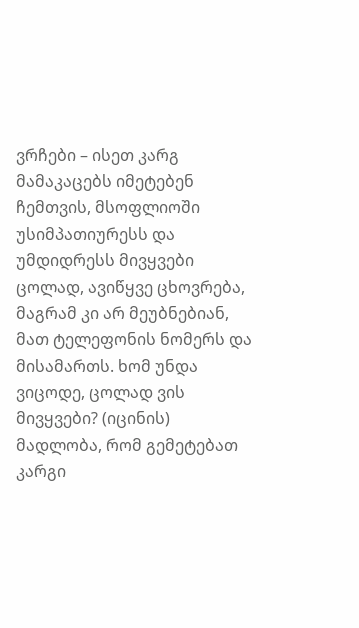ვრჩები – ისეთ კარგ მამაკაცებს იმეტებენ ჩემთვის, მსოფლიოში უსიმპათიურესს და უმდიდრესს მივყვები ცოლად, ავიწყვე ცხოვრება, მაგრამ კი არ მეუბნებიან, მათ ტელეფონის ნომერს და მისამართს. ხომ უნდა ვიცოდე, ცოლად ვის მივყვები? (იცინის) მადლობა, რომ გემეტებათ კარგი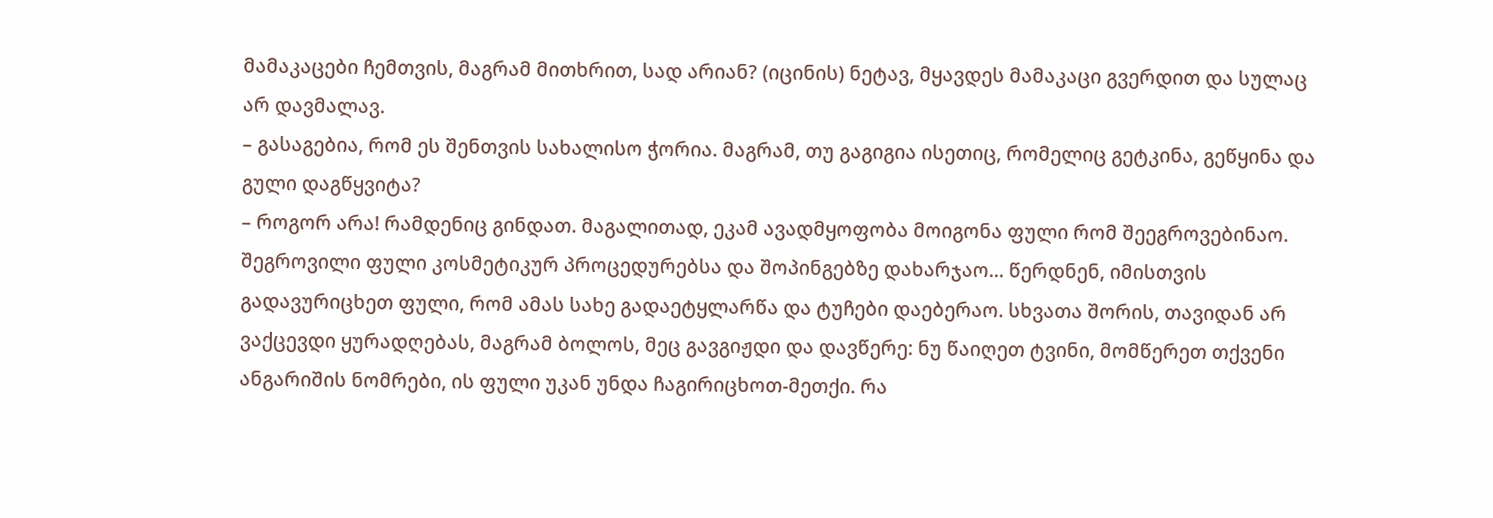მამაკაცები ჩემთვის, მაგრამ მითხრით, სად არიან? (იცინის) ნეტავ, მყავდეს მამაკაცი გვერდით და სულაც არ დავმალავ.
– გასაგებია, რომ ეს შენთვის სახალისო ჭორია. მაგრამ, თუ გაგიგია ისეთიც, რომელიც გეტკინა, გეწყინა და გული დაგწყვიტა?
– როგორ არა! რამდენიც გინდათ. მაგალითად, ეკამ ავადმყოფობა მოიგონა ფული რომ შეეგროვებინაო. შეგროვილი ფული კოსმეტიკურ პროცედურებსა და შოპინგებზე დახარჯაო... წერდნენ, იმისთვის გადავურიცხეთ ფული, რომ ამას სახე გადაეტყლარწა და ტუჩები დაებერაო. სხვათა შორის, თავიდან არ ვაქცევდი ყურადღებას, მაგრამ ბოლოს, მეც გავგიჟდი და დავწერე: ნუ წაიღეთ ტვინი, მომწერეთ თქვენი ანგარიშის ნომრები, ის ფული უკან უნდა ჩაგირიცხოთ-მეთქი. რა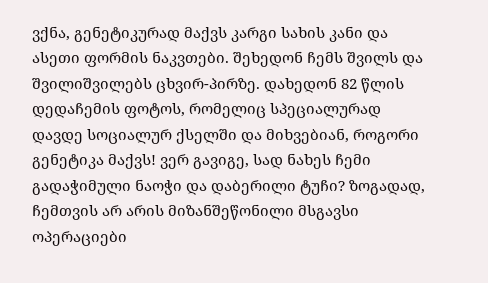ვქნა, გენეტიკურად მაქვს კარგი სახის კანი და ასეთი ფორმის ნაკვთები. შეხედონ ჩემს შვილს და შვილიშვილებს ცხვირ-პირზე. დახედონ 82 წლის დედაჩემის ფოტოს, რომელიც სპეციალურად დავდე სოციალურ ქსელში და მიხვებიან, როგორი გენეტიკა მაქვს! ვერ გავიგე, სად ნახეს ჩემი გადაჭიმული ნაოჭი და დაბერილი ტუჩი? ზოგადად, ჩემთვის არ არის მიზანშეწონილი მსგავსი ოპერაციები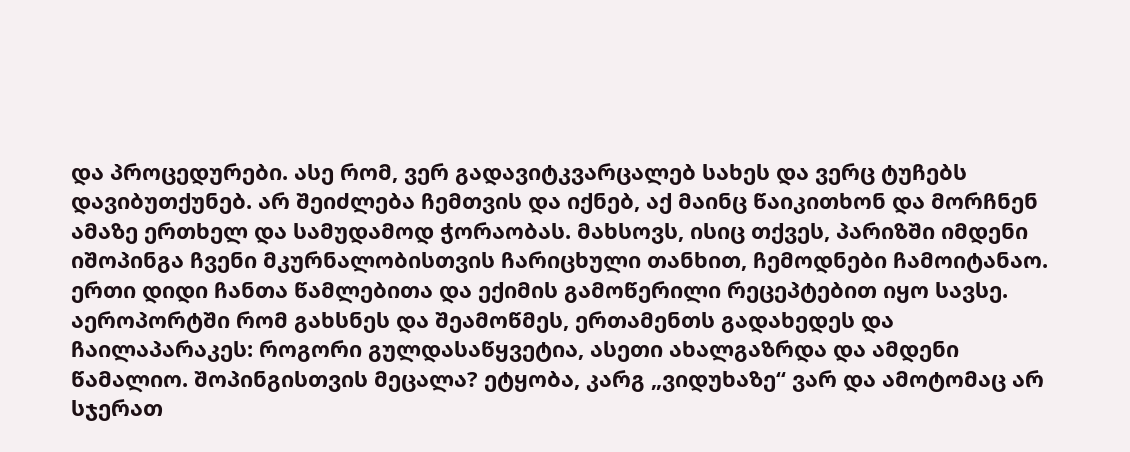და პროცედურები. ასე რომ, ვერ გადავიტკვარცალებ სახეს და ვერც ტუჩებს დავიბუთქუნებ. არ შეიძლება ჩემთვის და იქნებ, აქ მაინც წაიკითხონ და მორჩნენ ამაზე ერთხელ და სამუდამოდ ჭორაობას. მახსოვს, ისიც თქვეს, პარიზში იმდენი იშოპინგა ჩვენი მკურნალობისთვის ჩარიცხული თანხით, ჩემოდნები ჩამოიტანაო. ერთი დიდი ჩანთა წამლებითა და ექიმის გამოწერილი რეცეპტებით იყო სავსე. აეროპორტში რომ გახსნეს და შეამოწმეს, ერთამენთს გადახედეს და ჩაილაპარაკეს: როგორი გულდასაწყვეტია, ასეთი ახალგაზრდა და ამდენი წამალიო. შოპინგისთვის მეცალა? ეტყობა, კარგ „ვიდუხაზე“ ვარ და ამოტომაც არ სჯერათ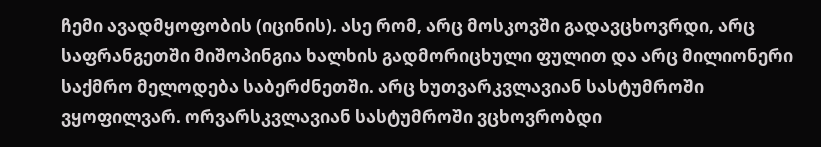ჩემი ავადმყოფობის (იცინის). ასე რომ, არც მოსკოვში გადავცხოვრდი, არც საფრანგეთში მიშოპინგია ხალხის გადმორიცხული ფულით და არც მილიონერი საქმრო მელოდება საბერძნეთში. არც ხუთვარკვლავიან სასტუმროში ვყოფილვარ. ორვარსკვლავიან სასტუმროში ვცხოვრობდი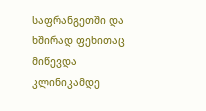საფრანგეთში და ხშირად ფეხითაც მიწევდა კლინიკამდე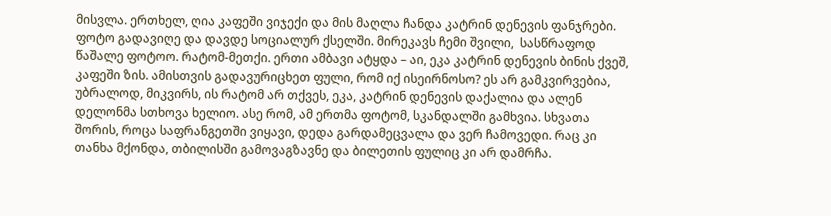მისვლა. ერთხელ, ღია კაფეში ვიჯექი და მის მაღლა ჩანდა კატრინ დენევის ფანჯრები. ფოტო გადავიღე და დავდე სოციალურ ქსელში. მირეკავს ჩემი შვილი,  სასწრაფოდ წაშალე ფოტოო. რატომ-მეთქი. ერთი ამბავი ატყდა – აი, ეკა კატრინ დენევის ბინის ქვეშ, კაფეში ზის. ამისთვის გადავურიცხეთ ფული, რომ იქ ისეირნოსო? ეს არ გამკვირვებია, უბრალოდ, მიკვირს, ის რატომ არ თქვეს, ეკა, კატრინ დენევის დაქალია და ალენ დელონმა სთხოვა ხელიო. ასე რომ, ამ ერთმა ფოტომ, სკანდალში გამხვია. სხვათა შორის, როცა საფრანგეთში ვიყავი, დედა გარდამეცვალა და ვერ ჩამოვედი. რაც კი თანხა მქონდა, თბილისში გამოვაგზავნე და ბილეთის ფულიც კი არ დამრჩა.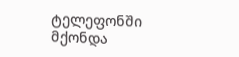ტელეფონში მქონდა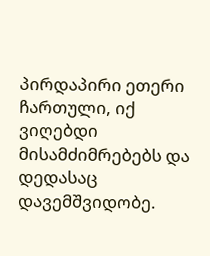პირდაპირი ეთერი ჩართული, იქ ვიღებდი მისამძიმრებებს და დედასაც დავემშვიდობე.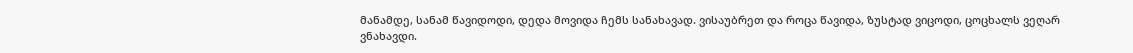მანამდე, სანამ წავიდოდი, დედა მოვიდა ჩემს სანახავად. ვისაუბრეთ და როცა წავიდა, ზუსტად ვიცოდი, ცოცხალს ვეღარ ვნახავდი.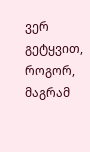ვერ გეტყვით, როგორ, მაგრამ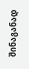შინაგანად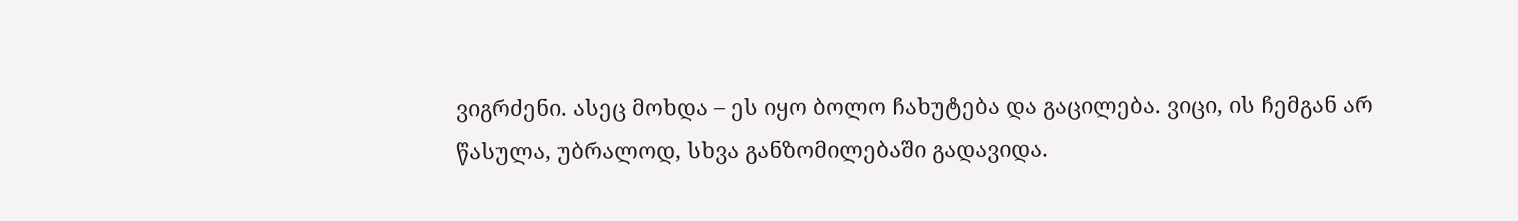ვიგრძენი. ასეც მოხდა – ეს იყო ბოლო ჩახუტება და გაცილება. ვიცი, ის ჩემგან არ წასულა, უბრალოდ, სხვა განზომილებაში გადავიდა.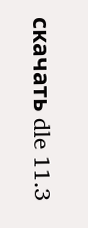скачать dle 11.3